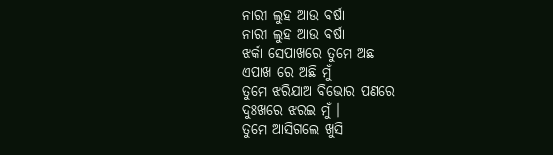ନାରୀ ଲୁହ ଆଉ ବର୍ଷା
ନାରୀ ଲୁହ ଆଉ ବର୍ଷା
ଝର୍କା ସେପାଖରେ ତୁମେ ଅଛ
ଏପାଖ ରେ ଅଛି ମୁଁ
ତୁମେ ଝରିଯାଅ ବିଭୋର ପଣରେ
ଦୁଃଖରେ ଝରଇ ମୁଁ ।
ତୁମେ ଆସିଗଲେ ଖୁସି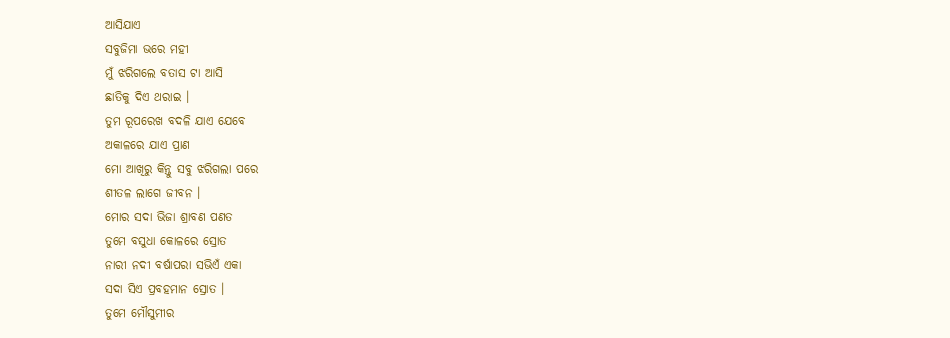ଆସିଯାଏ
ସବୁଜିମା ଭରେ ମହୀ
ମୁଁ ଝରିଗଲେ ବତାସ ଟା ଆସି
ଛାତିକୁ ଦିଏ ଥରାଇ ।
ତୁମ ରୂପରେଖ ବଦଳି ଯାଏ ଯେବେ
ଅକାଳରେ ଯାଏ ପ୍ରାଣ
ମୋ ଆଖିରୁ କିନ୍ତୁ ସବୁ ଝରିଗଲା ପରେ
ଶୀତଳ ଲାଗେ ଜୀବନ ।
ମୋର ସଦା ଭିଜା ଶ୍ରାବଣ ପଣତ
ତୁମେ ବସୁଧା କୋଳରେ ସ୍ରୋତ
ନାରୀ ନଦୀ ବର୍ଷାପରା ସଭିଏଁ ଏକା
ସଦା ସିଏ ପ୍ରବହମାନ ସ୍ରୋତ ।
ତୁମେ ମୌସୁମୀର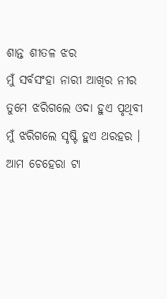ଶାନ୍ତ ଶୀତଳ ଝର
ମୁଁ ସର୍ବସଂହା ନାରୀ ଆଖିର ନୀର
ତୁମେ ଝରିଗଲେ ଓଦା ହୁଏ ପୃଥିବୀ
ମୁଁ ଝରିଗଲେ ସୃଷ୍ଟି ହୁଏ ଥରହର ।
ଆମ ଚେହେରା ଟା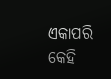ଏକାପରି
କେହି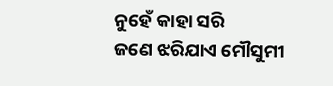ନୁହେଁ କାହା ସରି
ଜଣେ ଝରିଯାଏ ମୌସୁମୀ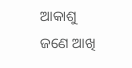ଆକାଶୁ
ଜଣେ ଆଖି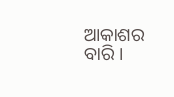ଆକାଶର ବାରି ।